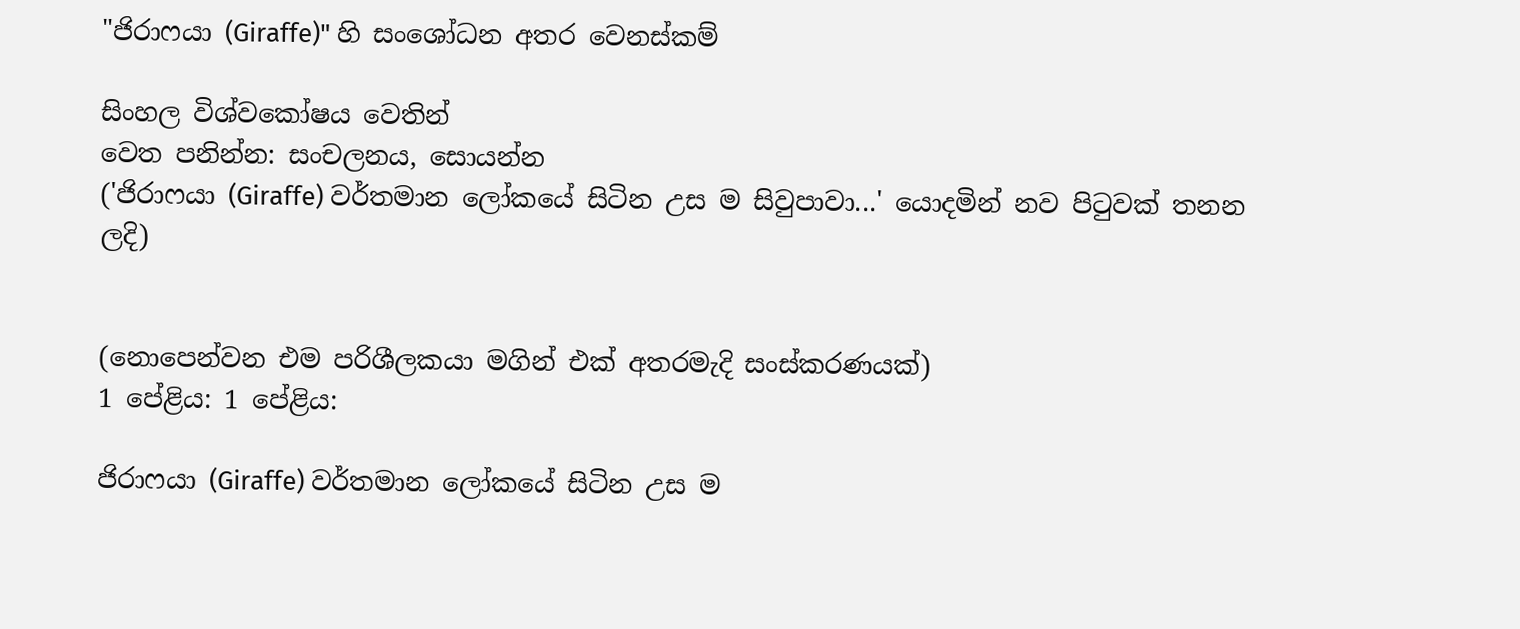"ජිරාෆයා (Giraffe)" හි සංශෝධන අතර වෙනස්කම්

සිංහල විශ්වකෝෂය වෙතින්
වෙත පනින්න: සංචලනය, සොයන්න
('ජිරාෆයා (Giraffe) වර්තමාන ලෝකයේ සිටින උස ම සිවුපාවා...' යොදමින් නව පිටුවක් තනන ලදි)


(නොපෙන්වන එම පරිශීලකයා මගින් එක් අතරමැදි සංස්කරණයක්)
1 පේළිය: 1 පේළිය:

ජිරාෆයා (Giraffe) වර්තමාන ලෝකයේ සිටින උස ම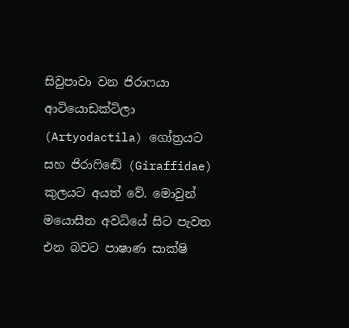සිවුපාවා වන ජිරාෆයා ආටියොඩක්ටිලා (Artyodactila) ගෝත්‍රයට සහ ජිරාෆිඬේ (Giraffidae) කුලයට අයත් වේ. මොවුන් මයොසීන අවධියේ සිට පැවත එන බවට පාෂාණ සාක්ෂි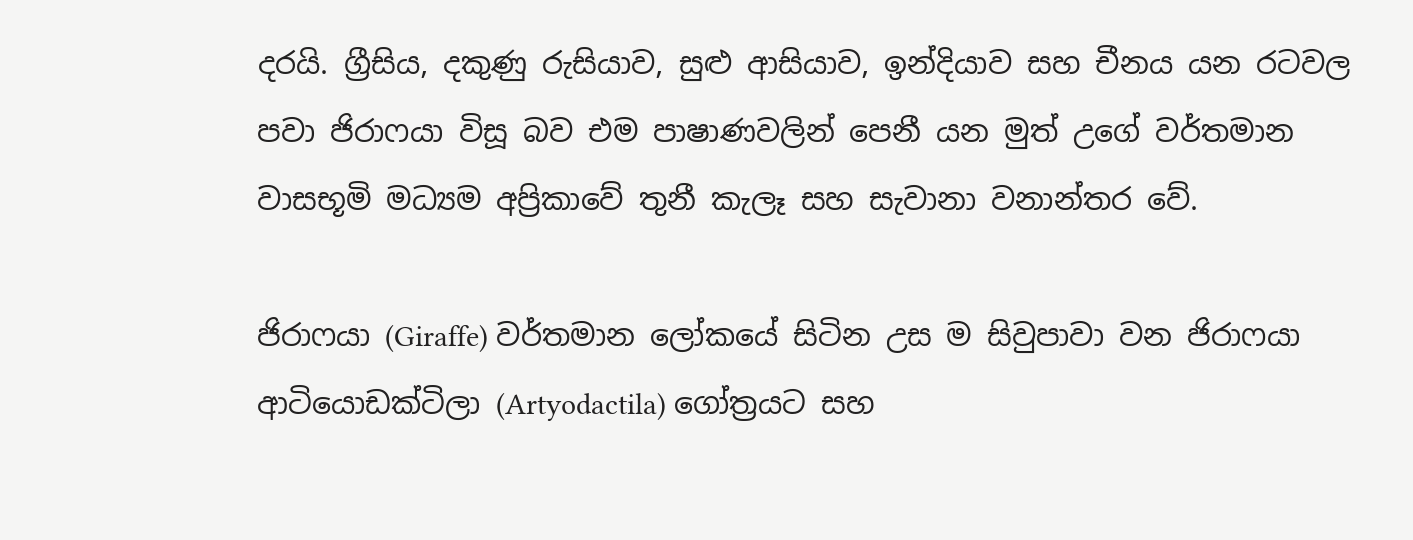දරයි. ග්‍රීසිය, දකුණු රුසියාව, සුළු ආසියාව, ඉන්දියාව සහ චීනය යන රටවල පවා ජිරාෆයා විසූ බව එම පාෂාණවලින් පෙනී යන මුත් උගේ වර්තමාන වාසභූමි මධ්‍යම අප්‍රිකාවේ තුනී කැලෑ සහ සැවානා වනාන්තර වේ.

ජිරාෆයා (Giraffe) වර්තමාන ලෝකයේ සිටින උස ම සිවුපාවා වන ජිරාෆයා ආටියොඩක්ටිලා (Artyodactila) ගෝත්‍රයට සහ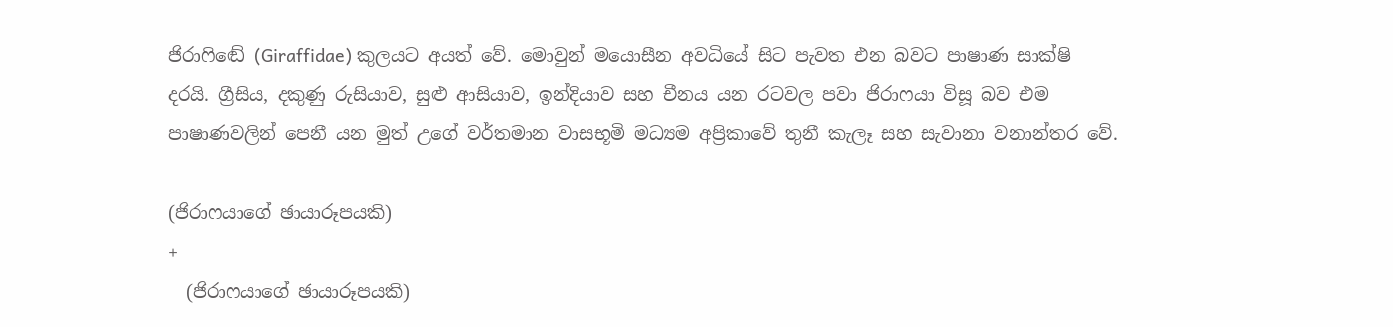ජිරාෆිඬේ (Giraffidae) කුලයට අයත් වේ. මොවුන් මයොසීන අවධියේ සිට පැවත එන බවට පාෂාණ සාක්ෂි දරයි. ග්‍රීසිය, දකුණු රුසියාව, සුළු ආසියාව, ඉන්දියාව සහ චීනය යන රටවල පවා ජිරාෆයා විසූ බව එම පාෂාණවලින් පෙනී යන මුත් උගේ වර්තමාන වාසභූමි මධ්‍යම අප්‍රිකාවේ තුනී කැලෑ සහ සැවානා වනාන්තර වේ.

(ජිරාෆයාගේ ඡායාරූපයකි)
+
  (ජිරාෆයාගේ ඡායාරූපයකි)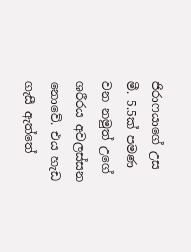ජිරාෆයාගේ උස මී. 5.5ක් පමණ වන නමුත් උගේ ශරීරය අවලස්සන නොවේ. එය හැඩ ගැසී ඇත්තේ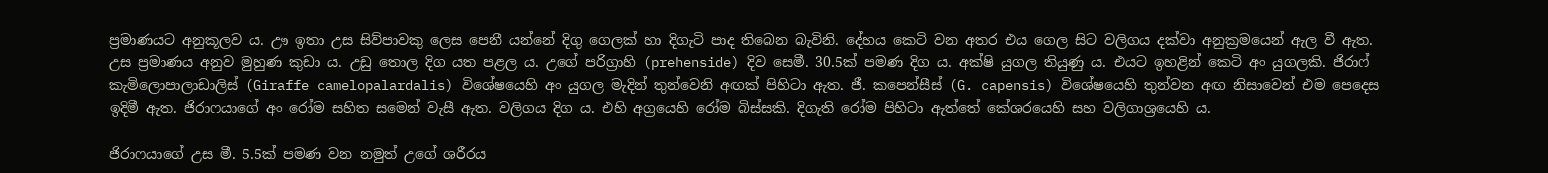ප්‍රමාණයට අනුකූලව ය. ඌ ඉතා උස සිව්පාවකු ලෙස පෙනී යන්නේ දිගු ගෙලක් හා දිගැටි පාද තිබෙන බැවිනි. දේහය කෙටි වන අතර එය ගෙල සිට වලිගය දක්වා අනුක්‍රමයෙන් ඇල වී ඇත. උස ප්‍රමාණය අනුව මුහුණ කුඩා ය. උඩු තොල දිග යත පළල ය. උගේ පරිග්‍රාහි (prehenside) දිව සෙමී. 30.5ක් පමණ දිග ය. අක්ෂි යුගල තියුණු ය. එයට ඉහළින් කෙටි අං යුගලකි. ජිරාෆ් කැමිලොපාලාඩාලිස් (Giraffe camelopalardalis) විශේෂයෙහි අං යුගල මැදින් තුන්වෙනි අඟක් පිහිටා ඇත. ජී. කපෙන්සීස් (G. capensis) විශේෂයෙහි තුන්වන අඟ නිසාවෙන් එම පෙදෙස ඉදිමී ඇත. ජිරාෆයාගේ අං රෝම සහිත සමෙන් වැසී ඇත. වලිගය දිග ය. එහි අග්‍රයෙහි රෝම බිස්සකි. දිගැති රෝම පිහිටා ඇත්තේ කේශරයෙහි සහ වලිගාශ්‍රයෙහි ය.

ජිරාෆයාගේ උස මී. 5.5ක් පමණ වන නමුත් උගේ ශරීරය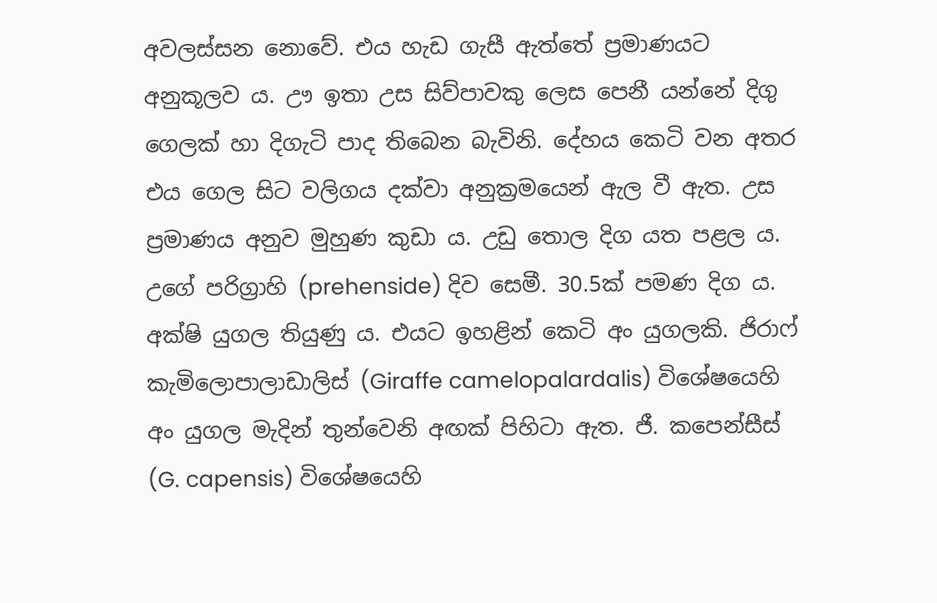අවලස්සන නොවේ. එය හැඩ ගැසී ඇත්තේ ප්‍රමාණයට අනුකූලව ය. ඌ ඉතා උස සිව්පාවකු ලෙස පෙනී යන්නේ දිගු ගෙලක් හා දිගැටි පාද තිබෙන බැවිනි. දේහය කෙටි වන අතර එය ගෙල සිට වලිගය දක්වා අනුක්‍රමයෙන් ඇල වී ඇත. උස ප්‍රමාණය අනුව මුහුණ කුඩා ය. උඩු තොල දිග යත පළල ය. උගේ පරිග්‍රාහි (prehenside) දිව සෙමී. 30.5ක් පමණ දිග ය. අක්ෂි යුගල තියුණු ය. එයට ඉහළින් කෙටි අං යුගලකි. ජිරාෆ් කැමිලොපාලාඩාලිස් (Giraffe camelopalardalis) විශේෂයෙහි අං යුගල මැදින් තුන්වෙනි අඟක් පිහිටා ඇත. ජී. කපෙන්සීස් (G. capensis) විශේෂයෙහි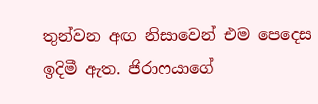තුන්වන අඟ නිසාවෙන් එම පෙදෙස ඉදිමී ඇත. ජිරාෆයාගේ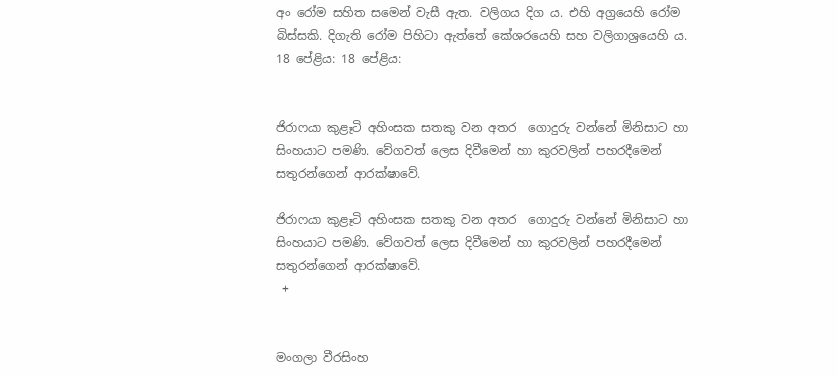අං රෝම සහිත සමෙන් වැසී ඇත. වලිගය දිග ය. එහි අග්‍රයෙහි රෝම බිස්සකි. දිගැති රෝම පිහිටා ඇත්තේ කේශරයෙහි සහ වලිගාශ්‍රයෙහි ය.
18 පේළිය: 18 පේළිය:


ජිරාෆයා කුළෑටි අහිංසක සතකු වන අතර  ගොදුරු වන්නේ මිනිසාට හා සිංහයාට පමණි. වේගවත් ලෙස දිවීමෙන් හා කුරවලින් පහරදීමෙන් සතුරන්ගෙන් ආරක්ෂාවේ.

ජිරාෆයා කුළෑටි අහිංසක සතකු වන අතර  ගොදුරු වන්නේ මිනිසාට හා සිංහයාට පමණි. වේගවත් ලෙස දිවීමෙන් හා කුරවලින් පහරදීමෙන් සතුරන්ගෙන් ආරක්ෂාවේ.
 +


මංගලා වීරසිංහ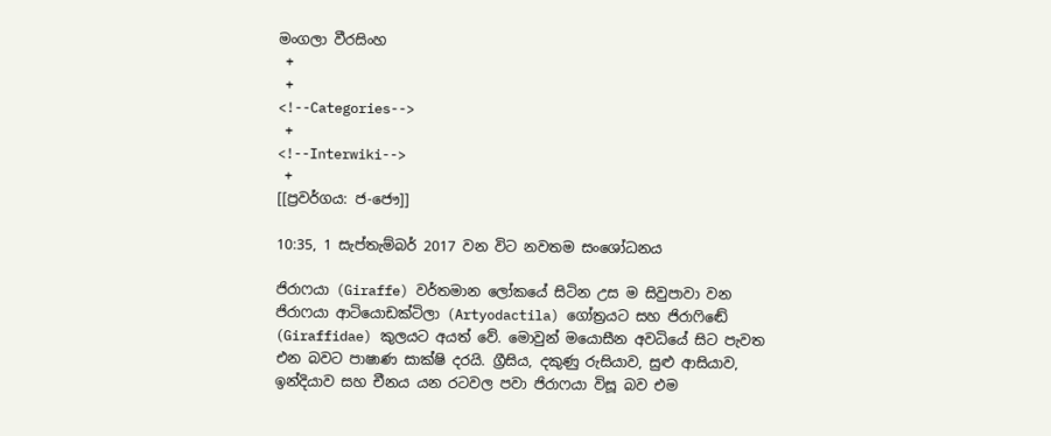මංගලා වීරසිංහ
 +
 +
<!--Categories-->
 +
<!--Interwiki-->
 +
[[ප්‍රවර්ගය: ජ-ජෞ]]

10:35, 1 සැප්තැම්බර් 2017 වන විට නවතම සංශෝධනය

ජිරාෆයා (Giraffe) වර්තමාන ලෝකයේ සිටින උස ම සිවුපාවා වන ජිරාෆයා ආටියොඩක්ටිලා (Artyodactila) ගෝත්‍රයට සහ ජිරාෆිඬේ (Giraffidae) කුලයට අයත් වේ. මොවුන් මයොසීන අවධියේ සිට පැවත එන බවට පාෂාණ සාක්ෂි දරයි. ග්‍රීසිය, දකුණු රුසියාව, සුළු ආසියාව, ඉන්දියාව සහ චීනය යන රටවල පවා ජිරාෆයා විසූ බව එම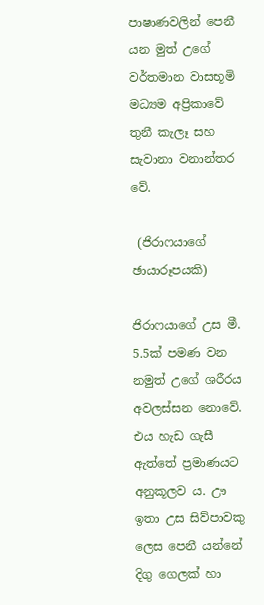පාෂාණවලින් පෙනී යන මුත් උගේ වර්තමාන වාසභූමි මධ්‍යම අප්‍රිකාවේ තුනී කැලෑ සහ සැවානා වනාන්තර වේ.

 (ජිරාෆයාගේ ඡායාරූපයකි)

ජිරාෆයාගේ උස මී. 5.5ක් පමණ වන නමුත් උගේ ශරීරය අවලස්සන නොවේ. එය හැඩ ගැසී ඇත්තේ ප්‍රමාණයට අනුකූලව ය. ඌ ඉතා උස සිව්පාවකු ලෙස පෙනී යන්නේ දිගු ගෙලක් හා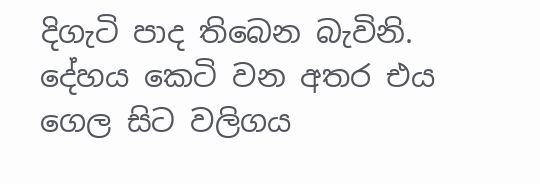දිගැටි පාද තිබෙන බැවිනි. දේහය කෙටි වන අතර එය ගෙල සිට වලිගය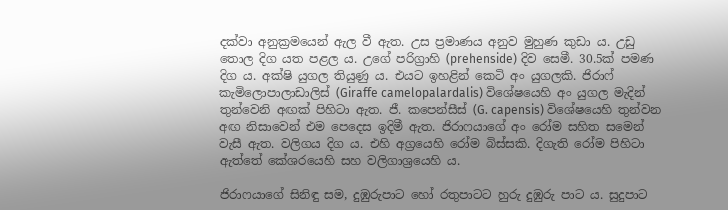දක්වා අනුක්‍රමයෙන් ඇල වී ඇත. උස ප්‍රමාණය අනුව මුහුණ කුඩා ය. උඩු තොල දිග යත පළල ය. උගේ පරිග්‍රාහි (prehenside) දිව සෙමී. 30.5ක් පමණ දිග ය. අක්ෂි යුගල තියුණු ය. එයට ඉහළින් කෙටි අං යුගලකි. ජිරාෆ් කැමිලොපාලාඩාලිස් (Giraffe camelopalardalis) විශේෂයෙහි අං යුගල මැදින් තුන්වෙනි අඟක් පිහිටා ඇත. ජී. කපෙන්සීස් (G. capensis) විශේෂයෙහි තුන්වන අඟ නිසාවෙන් එම පෙදෙස ඉදිමී ඇත. ජිරාෆයාගේ අං රෝම සහිත සමෙන් වැසී ඇත. වලිගය දිග ය. එහි අග්‍රයෙහි රෝම බිස්සකි. දිගැති රෝම පිහිටා ඇත්තේ කේශරයෙහි සහ වලිගාශ්‍රයෙහි ය.

ජිරාෆයාගේ සිනිඳු සම, දුඹුරුපාට හෝ රතුපාටට හුරු දුඹුරු පාට ය. සුදුපාට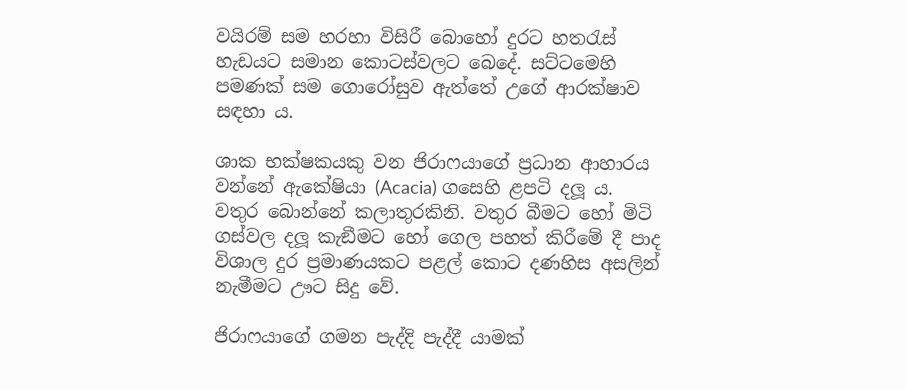වයිරම් සම හරහා විසිරී බොහෝ දුරට හතරැස් හැඩයට සමාන කොටස්වලට බෙදේ. සට්ටමෙහි පමණක් සම ගොරෝසුව ඇත්තේ උගේ ආරක්ෂාව සඳහා ය.

ශාක භක්ෂකයකු වන ජිරාෆයාගේ ප්‍රධාන ආහාරය වන්නේ ඇකේෂියා (Acacia) ගසෙහි ළපටි දලූ ය. වතුර බොන්නේ කලාතුරකිනි. වතුර බීමට හෝ මිටි ගස්වල දලූ කැඞීමට හෝ ගෙල පහත් කිරීමේ දී පාද විශාල දුර ප්‍රමාණයකට පළල් කොට දණහිස අසලින් නැමීමට ඌට සිදු වේ.

ජිරාෆයාගේ ගමන පැද්දි පැද්දී යාමක්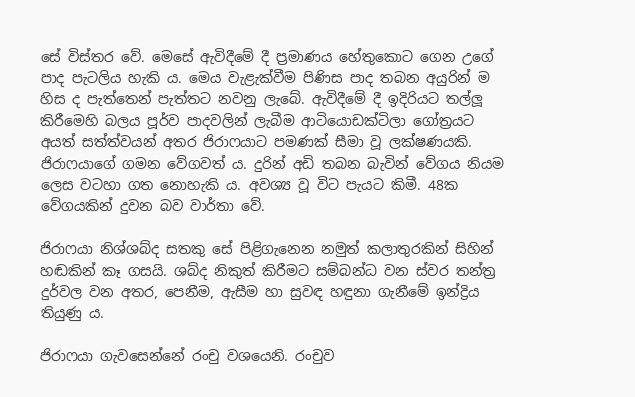සේ විස්තර වේ. මෙසේ ඇවිදීමේ දී ප්‍රමාණය හේතුකොට ගෙන උගේ පාද පැටලිය හැකි ය. මෙය වැළැක්වීම පිණිස පාද තබන අයුරින් ම හිස ද පැත්තෙන් පැත්තට නවනු ලැබේ. ඇවිදීමේ දී ඉදිරියට තල්ලූ කිරීමෙහි බලය පූර්ව පාදවලින් ලැබීම ආටියොඩක්ටිලා ගෝත්‍රයට අයත් සත්ත්වයන් අතර ජිරාෆයාට පමණක් සීමා වූ ලක්ෂණයකි. ජිරාෆයාගේ ගමන වේගවත් ය. දුරින් අඩි තබන බැවින් වේගය නියම ලෙස වටහා ගත නොහැකි ය. අවශ්‍ය වූ විට පැයට කිමී. 48ක වේගයකින් දුවන බව වාර්තා වේ.

ජිරාෆයා නිශ්ශබ්ද සතකු සේ පිළිගැනෙන නමුත් කලාතුරකින් සිහින් හඬකින් කෑ ගසයි. ශබ්ද නිකුත් කිරීමට සම්බන්ධ වන ස්වර තන්ත්‍ර දුර්වල වන අතර, පෙනීම, ඇසීම හා සුවඳ හඳුනා ගැනීමේ ඉන්ද්‍රිය තියුණු ය.

ජිරාෆයා ගැවසෙන්නේ රංචු වශයෙනි. රංචුව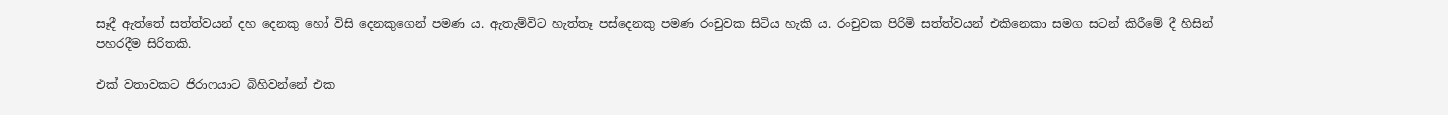සෑදී ඇත්තේ සත්ත්වයන් දහ දෙනකු හෝ විසි දෙනකුගෙන් පමණ ය. ඇතැම්විට හැත්තෑ පස්දෙනකු පමණ රංචුවක සිටිය හැකි ය. රංචුවක පිරිමි සත්ත්වයන් එකිනෙකා සමග සටන් කිරීමේ දී හිසින් පහරදීම සිරිතකි.

එක් වතාවකට ජිරාෆයාට බිහිවන්නේ එක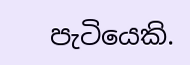පැටියෙකි.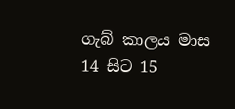ගැබ් කාලය මාස 14 සිට 15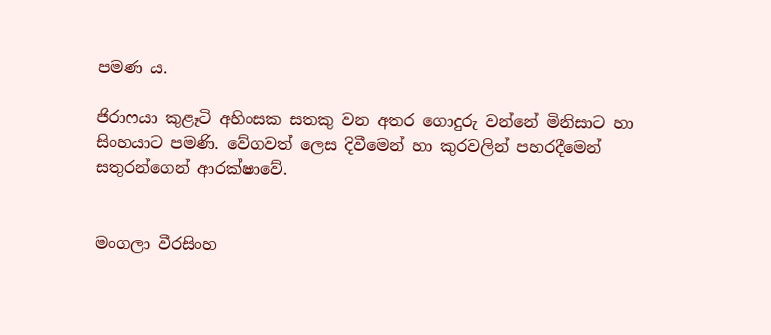පමණ ය.

ජිරාෆයා කුළෑටි අහිංසක සතකු වන අතර ගොදුරු වන්නේ මිනිසාට හා සිංහයාට පමණි. වේගවත් ලෙස දිවීමෙන් හා කුරවලින් පහරදීමෙන් සතුරන්ගෙන් ආරක්ෂාවේ.


මංගලා වීරසිංහ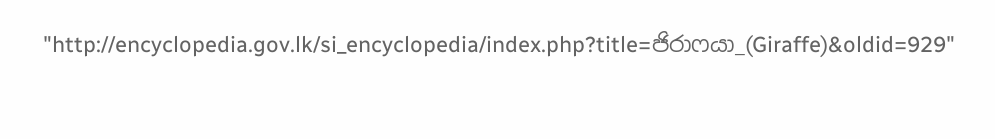"http://encyclopedia.gov.lk/si_encyclopedia/index.php?title=ජිරාෆයා_(Giraffe)&oldid=929"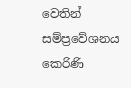වෙතින් සම්ප්‍රවේශනය කෙරිණි